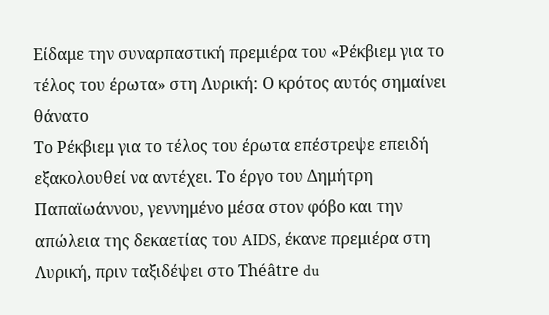Είδαμε την συναρπαστική πρεμιέρα του «Ρέκβιεμ για το τέλος του έρωτα» στη Λυρική: Ο κρότος αυτός σημαίνει θάνατο
Το Ρέκβιεμ για το τέλος του έρωτα επέστρεψε επειδή εξακολουθεί να αντέχει. Το έργο του Δημήτρη Παπαϊωάννου, γεννημένο μέσα στον φόβο και την απώλεια της δεκαετίας του AIDS, έκανε πρεμιέρα στη Λυρική, πριν ταξιδέψει στο Théâtre du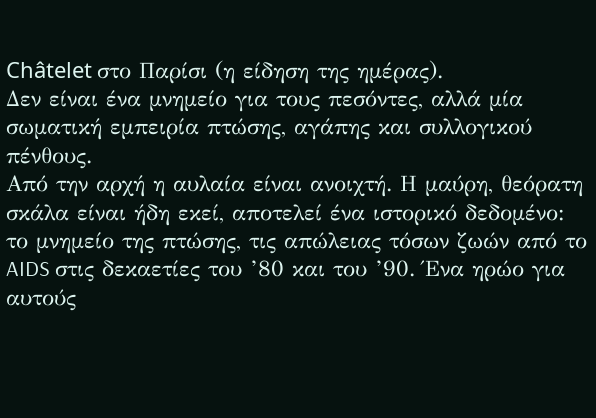Châtelet στο Παρίσι (η είδηση της ημέρας).
Δεν είναι ένα μνημείο για τους πεσόντες, αλλά μία σωματική εμπειρία πτώσης, αγάπης και συλλογικού πένθους.
Από την αρχή η αυλαία είναι ανοιχτή. Η μαύρη, θεόρατη σκάλα είναι ήδη εκεί, αποτελεί ένα ιστορικό δεδομένο: το μνημείο της πτώσης, τις απώλειας τόσων ζωών από το AIDS στις δεκαετίες του ’80 και του ’90. Ένα ηρώο για αυτούς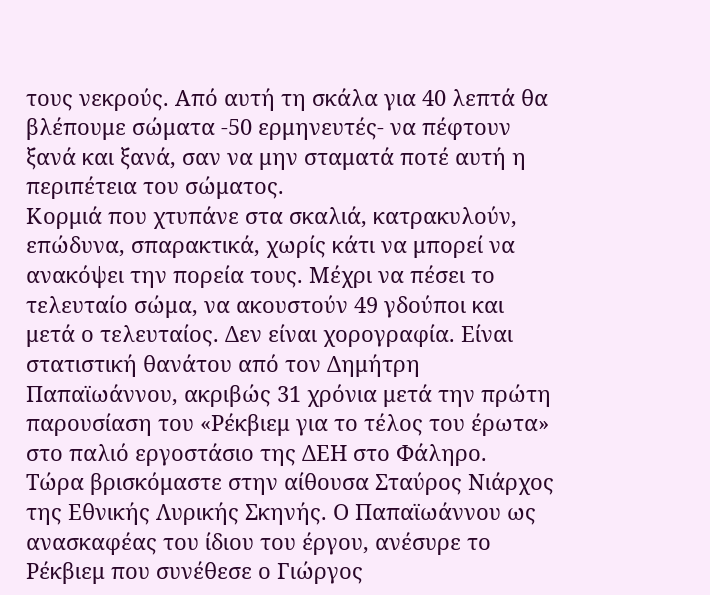τους νεκρούς. Από αυτή τη σκάλα για 40 λεπτά θα βλέπουμε σώματα -50 ερμηνευτές- να πέφτουν ξανά και ξανά, σαν να μην σταματά ποτέ αυτή η περιπέτεια του σώματος.
Κορμιά που χτυπάνε στα σκαλιά, κατρακυλούν, επώδυνα, σπαρακτικά, χωρίς κάτι να μπορεί να ανακόψει την πορεία τους. Μέχρι να πέσει το τελευταίο σώμα, να ακουστούν 49 γδούποι και μετά ο τελευταίος. Δεν είναι χορογραφία. Είναι στατιστική θανάτου από τον Δημήτρη Παπαϊωάννου, ακριβώς 31 χρόνια μετά την πρώτη παρουσίαση του «Ρέκβιεμ για το τέλος του έρωτα» στο παλιό εργοστάσιο της ΔΕΗ στο Φάληρο.
Τώρα βρισκόμαστε στην αίθουσα Σταύρος Νιάρχος της Εθνικής Λυρικής Σκηνής. Ο Παπαϊωάννου ως ανασκαφέας του ίδιου του έργου, ανέσυρε το Ρέκβιεμ που συνέθεσε ο Γιώργος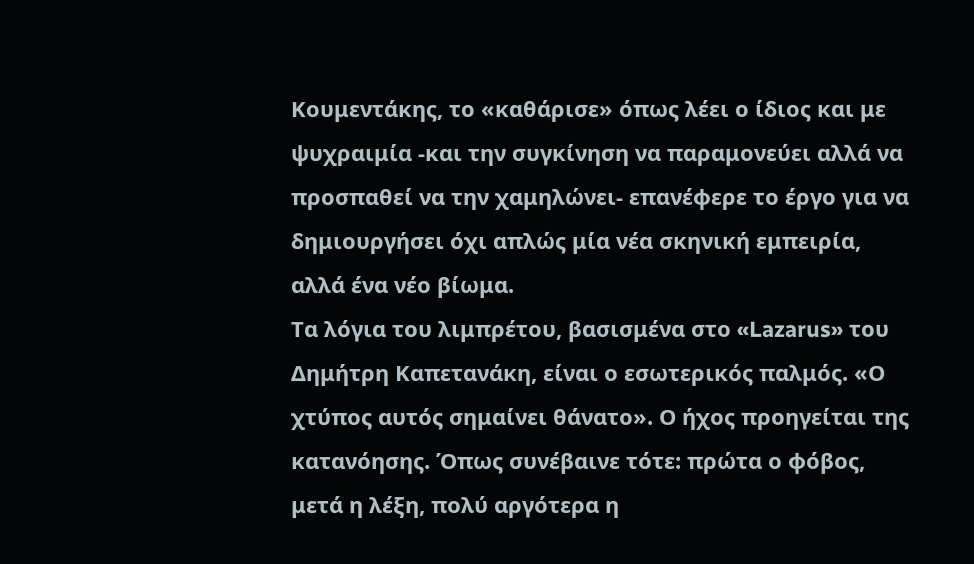Κουμεντάκης, το «καθάρισε» όπως λέει ο ίδιος και με ψυχραιμία -και την συγκίνηση να παραμονεύει αλλά να προσπαθεί να την χαμηλώνει- επανέφερε το έργο για να δημιουργήσει όχι απλώς μία νέα σκηνική εμπειρία, αλλά ένα νέο βίωμα.
Τα λόγια του λιμπρέτου, βασισμένα στο «Lazarus» του Δημήτρη Καπετανάκη, είναι ο εσωτερικός παλμός. «Ο χτύπος αυτός σημαίνει θάνατο». Ο ήχος προηγείται της κατανόησης. Όπως συνέβαινε τότε: πρώτα ο φόβος, μετά η λέξη, πολύ αργότερα η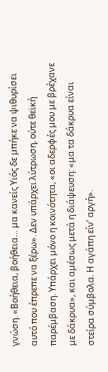γνώση. «Βοήθεια, βοήθεια… μα κανείς Υιός δε μπήκε να ψιθυρίσει αυτό που έπρεπε να ξέρω». Δεν υπάρχει λύτρωση, ούτε θεϊκή παρέμβαση. Υπάρχει μόνο η κοινότητα, «οι αδερφές μου με βρέχανε με δάκρυα», και αμέσως μετά η διάψευση: «μα τα δάκρυα είναι στείρα σύμβολα. Η αγάπη είν’ αργή».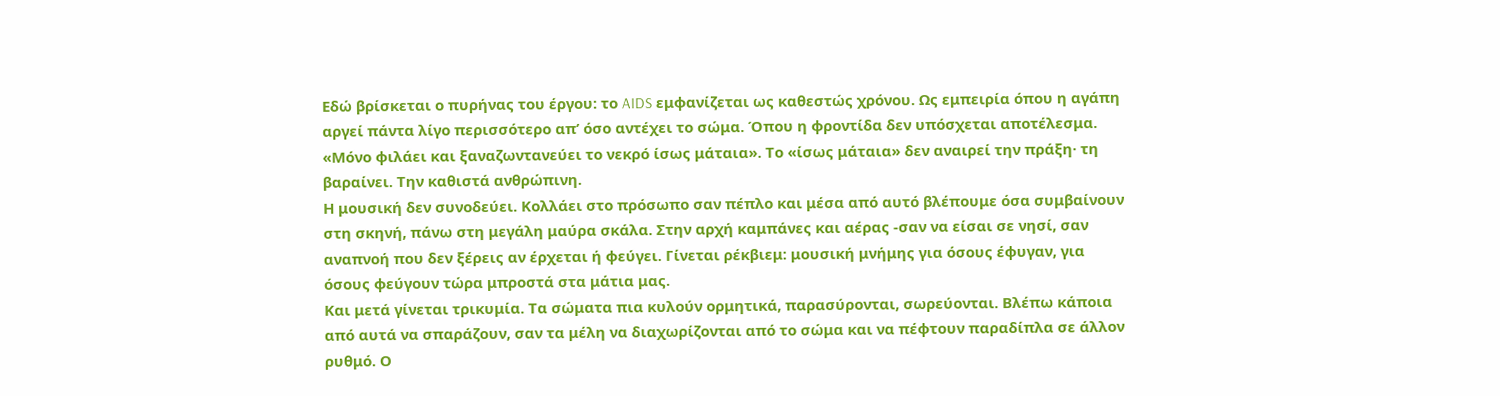Εδώ βρίσκεται ο πυρήνας του έργου: το AIDS εμφανίζεται ως καθεστώς χρόνου. Ως εμπειρία όπου η αγάπη αργεί πάντα λίγο περισσότερο απ’ όσο αντέχει το σώμα. Όπου η φροντίδα δεν υπόσχεται αποτέλεσμα. «Μόνο φιλάει και ξαναζωντανεύει το νεκρό ίσως μάταια». Το «ίσως μάταια» δεν αναιρεί την πράξη· τη βαραίνει. Την καθιστά ανθρώπινη.
Η μουσική δεν συνοδεύει. Κολλάει στο πρόσωπο σαν πέπλο και μέσα από αυτό βλέπουμε όσα συμβαίνουν στη σκηνή, πάνω στη μεγάλη μαύρα σκάλα. Στην αρχή καμπάνες και αέρας -σαν να είσαι σε νησί, σαν αναπνοή που δεν ξέρεις αν έρχεται ή φεύγει. Γίνεται ρέκβιεμ: μουσική μνήμης για όσους έφυγαν, για όσους φεύγουν τώρα μπροστά στα μάτια μας.
Και μετά γίνεται τρικυμία. Τα σώματα πια κυλούν ορμητικά, παρασύρονται, σωρεύονται. Βλέπω κάποια από αυτά να σπαράζουν, σαν τα μέλη να διαχωρίζονται από το σώμα και να πέφτουν παραδίπλα σε άλλον ρυθμό. Ο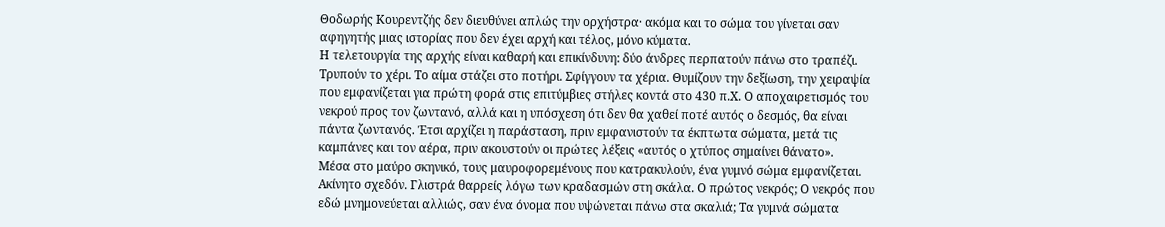Θοδωρής Κουρεντζής δεν διευθύνει απλώς την ορχήστρα· ακόμα και το σώμα του γίνεται σαν αφηγητής μιας ιστορίας που δεν έχει αρχή και τέλος, μόνο κύματα.
Η τελετουργία της αρχής είναι καθαρή και επικίνδυνη: δύο άνδρες περπατούν πάνω στο τραπέζι. Τρυπούν το χέρι. Το αίμα στάζει στο ποτήρι. Σφίγγουν τα χέρια. Θυμίζουν την δεξίωση, την χειραψία που εμφανίζεται για πρώτη φορά στις επιτύμβιες στήλες κοντά στο 430 π.Χ. Ο αποχαιρετισμός του νεκρού προς τον ζωντανό, αλλά και η υπόσχεση ότι δεν θα χαθεί ποτέ αυτός ο δεσμός, θα είναι πάντα ζωντανός. Έτσι αρχίζει η παράσταση, πριν εμφανιστούν τα έκπτωτα σώματα, μετά τις καμπάνες και τον αέρα, πριν ακουστούν οι πρώτες λέξεις «αυτός ο χτύπος σημαίνει θάνατο».
Μέσα στο μαύρο σκηνικό, τους μαυροφορεμένους που κατρακυλούν, ένα γυμνό σώμα εμφανίζεται. Ακίνητο σχεδόν. Γλιστρά θαρρείς λόγω των κραδασμών στη σκάλα. Ο πρώτος νεκρός; Ο νεκρός που εδώ μνημονεύεται αλλιώς, σαν ένα όνομα που υψώνεται πάνω στα σκαλιά; Τα γυμνά σώματα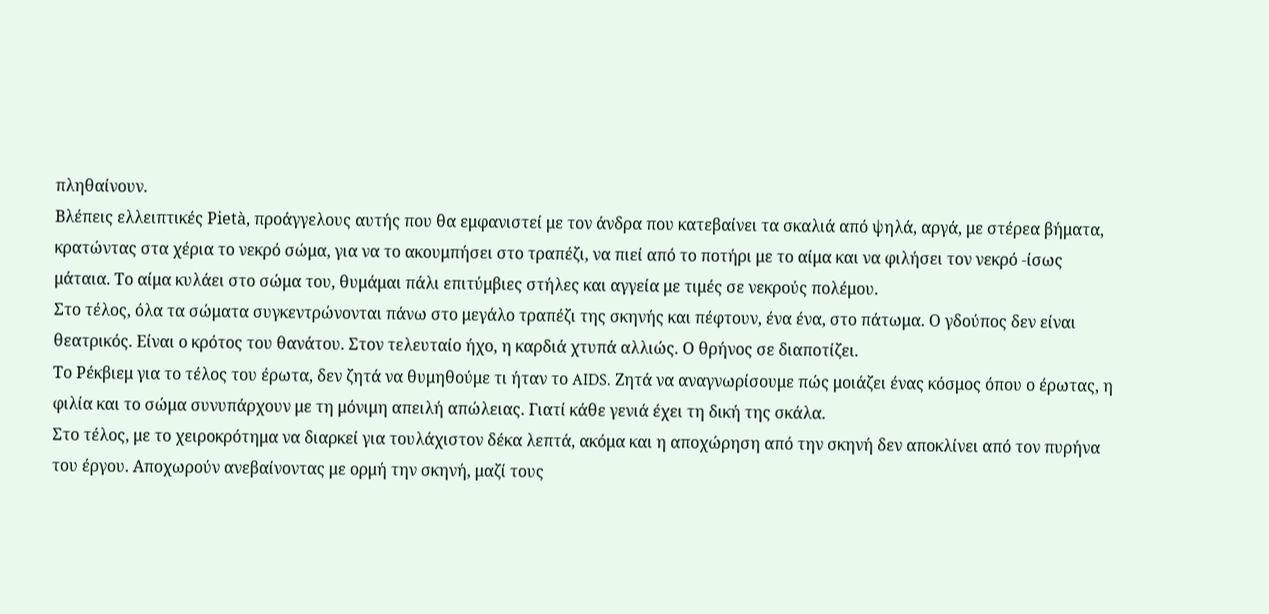πληθαίνουν.
Βλέπεις ελλειπτικές Pietà, προάγγελους αυτής που θα εμφανιστεί με τον άνδρα που κατεβαίνει τα σκαλιά από ψηλά, αργά, με στέρεα βήματα, κρατώντας στα χέρια το νεκρό σώμα, για να το ακουμπήσει στο τραπέζι, να πιεί από το ποτήρι με το αίμα και να φιλήσει τον νεκρό -ίσως μάταια. Το αίμα κυλάει στο σώμα του, θυμάμαι πάλι επιτύμβιες στήλες και αγγεία με τιμές σε νεκρούς πολέμου.
Στο τέλος, όλα τα σώματα συγκεντρώνονται πάνω στο μεγάλο τραπέζι της σκηνής και πέφτουν, ένα ένα, στο πάτωμα. Ο γδούπος δεν είναι θεατρικός. Είναι ο κρότος του θανάτου. Στον τελευταίο ήχο, η καρδιά χτυπά αλλιώς. Ο θρήνος σε διαποτίζει.
Το Ρέκβιεμ για το τέλος του έρωτα, δεν ζητά να θυμηθούμε τι ήταν το AIDS. Ζητά να αναγνωρίσουμε πώς μοιάζει ένας κόσμος όπου ο έρωτας, η φιλία και το σώμα συνυπάρχουν με τη μόνιμη απειλή απώλειας. Γιατί κάθε γενιά έχει τη δική της σκάλα.
Στο τέλος, με το χειροκρότημα να διαρκεί για τουλάχιστον δέκα λεπτά, ακόμα και η αποχώρηση από την σκηνή δεν αποκλίνει από τον πυρήνα του έργου. Αποχωρούν ανεβαίνοντας με ορμή την σκηνή, μαζί τους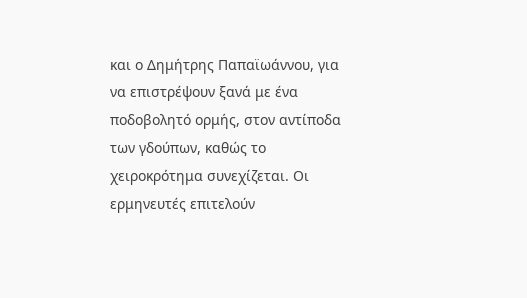και ο Δημήτρης Παπαϊωάννου, για να επιστρέψουν ξανά με ένα ποδοβολητό ορμής, στον αντίποδα των γδούπων, καθώς το χειροκρότημα συνεχίζεται. Οι ερμηνευτές επιτελούν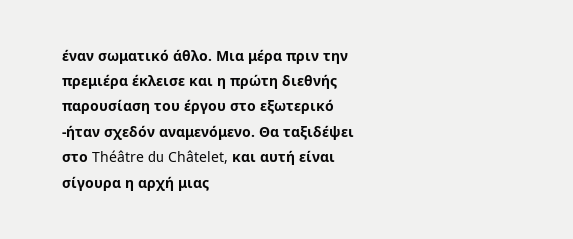έναν σωματικό άθλο. Μια μέρα πριν την πρεμιέρα έκλεισε και η πρώτη διεθνής παρουσίαση του έργου στο εξωτερικό -ήταν σχεδόν αναμενόμενο. Θα ταξιδέψει στο Théâtre du Châtelet, και αυτή είναι σίγουρα η αρχή μιας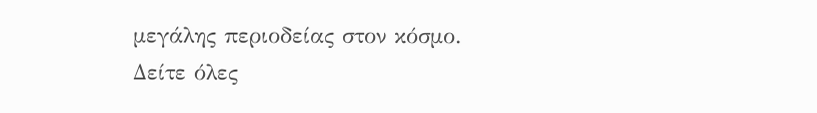μεγάλης περιοδείας στον κόσμο.
Δείτε όλες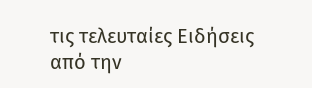τις τελευταίες Ειδήσεις από την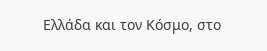Ελλάδα και τον Κόσμο, στο